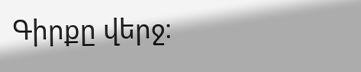Գիրքը վերջ։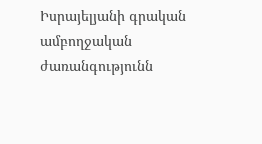Իսրայելյանի գրական ամբողջական ժառանգությունն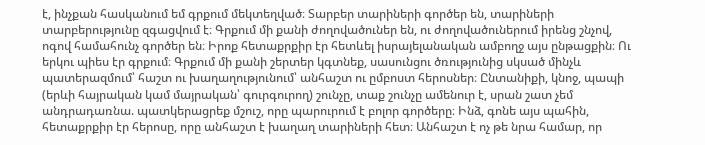է, ինչքան հասկանում եմ գրքում մեկտեղված։ Տարբեր տարիների գործեր են, տարիների տարբերությունը զգացվում է։ Գրքում մի քանի ժողովածուներ են, ու ժողովածուներում իրենց շնչով, ոգով համահունչ գործեր են։ Իրոք հետաքրքիր էր հետևել իսրայելանական ամբողջ այս ընթացքին։ Ու երկու պիես էր գրքում։ Գրքում մի քանի շերտեր կգտնեք, սասունցու ծռությունից սկսած մինչև պատերազմում՝ հաշտ ու խաղաղությունում՝ անհաշտ ու ըմբոստ հերոսներ։ Ընտանիքի, կնոջ, պապի (երևի հայրական կամ մայրական՝ գուրգուրող) շունչը, տաք շունչը ամենուր է, սրան շատ չեմ անդրադառնա. պատկերացրեք մշուշ, որը պարուրում է բոլոր գործերը։ Ինձ, գոնե այս պահին, հետաքրքիր էր հերոսը, որը անհաշտ է խաղաղ տարիների հետ։ Անհաշտ է ոչ թե նրա համար, որ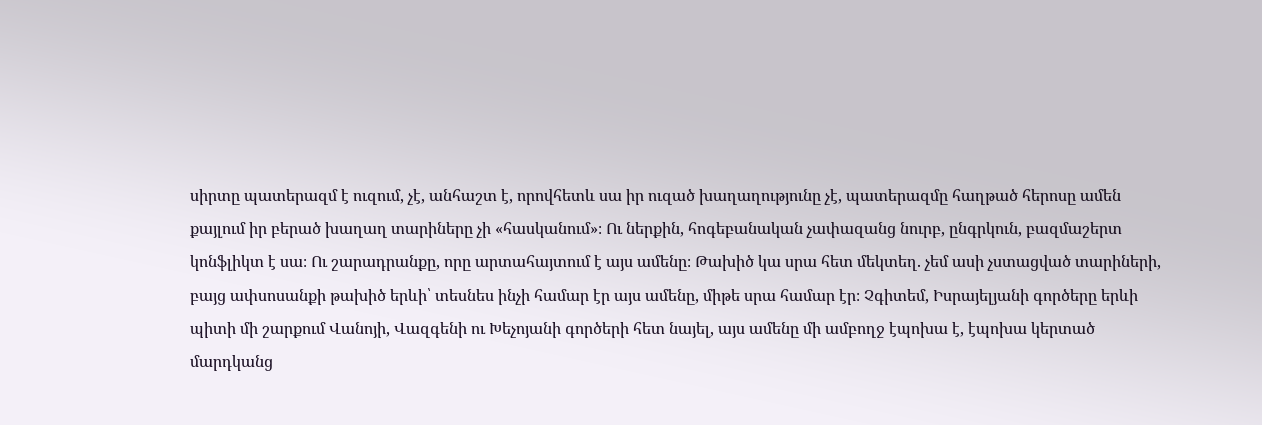սիրտը պատերազմ է ուզում, չէ, անհաշտ է, որովհետև սա իր ուզած խաղաղությունը չէ, պատերազմը հաղթած հերոսը ամեն քայլում իր բերած խաղաղ տարիները չի «հասկանում»։ Ու ներքին, հոգեբանական չափազանց նուրբ, ընգրկուն, բազմաշերտ կոնֆլիկտ է սա։ Ու շարադրանքը, որը արտահայտում է այս ամենը։ Թախիծ կա սրա հետ մեկտեղ. չեմ ասի չստացված տարիների, բայց ափսոսանքի թախիծ երևի՝ տեսնես ինչի համար էր այս ամենը, միթե սրա համար էր։ Չգիտեմ, Իսրայելյանի գործերը երևի պիտի մի շարքում Վանոյի, Վազգենի ու Խեչոյանի գործերի հետ նայել, այս ամենը մի ամբողջ էպոխա է, էպոխա կերտած մարդկանց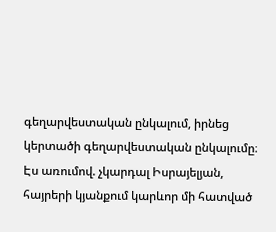գեղարվեստական ընկալում, իրնեց կերտածի գեղարվեստական ընկալումը։ Էս առումով. չկարդալ Իսրայելյան, հայրերի կյանքում կարևոր մի հատված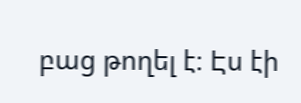բաց թողել է։ Էս էի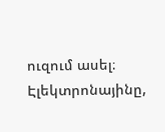ուզում ասել։ Էլեկտրոնայինը,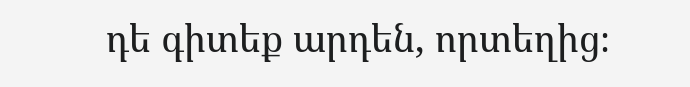դե գիտեք արդեն, որտեղից։